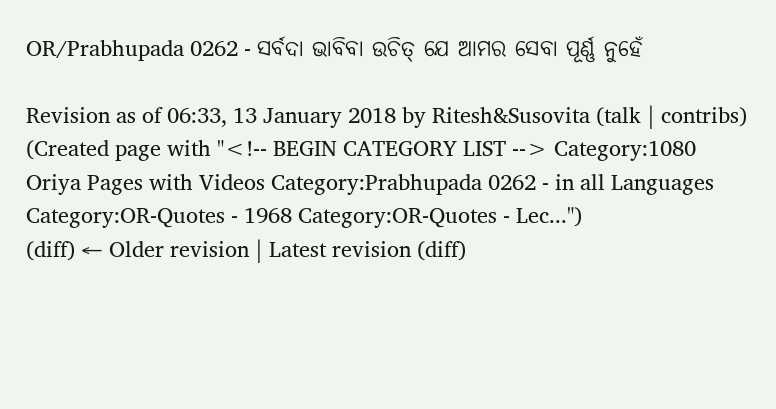OR/Prabhupada 0262 - ସର୍ବଦା ଭାବିବା ଉଚିତ୍ ଯେ ଆମର ସେବା ପୂର୍ଣ୍ଣ ନୁହେଁ

Revision as of 06:33, 13 January 2018 by Ritesh&Susovita (talk | contribs) (Created page with "<!-- BEGIN CATEGORY LIST --> Category:1080 Oriya Pages with Videos Category:Prabhupada 0262 - in all Languages Category:OR-Quotes - 1968 Category:OR-Quotes - Lec...")
(diff) ← Older revision | Latest revision (diff)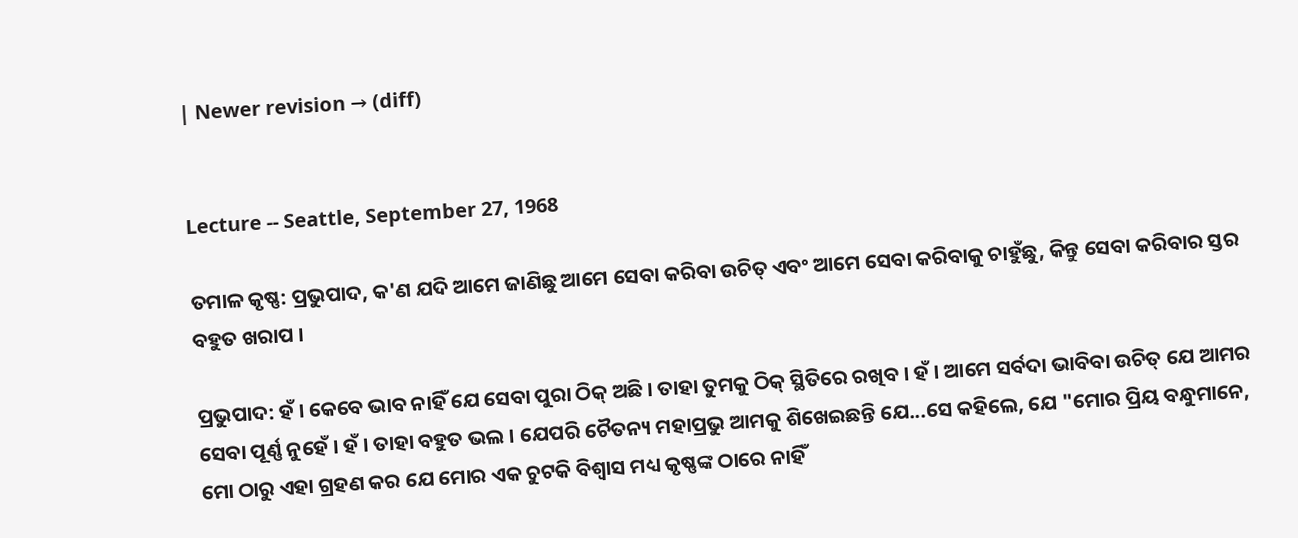| Newer revision → (diff)


Lecture -- Seattle, September 27, 1968

ତମାଳ କୃଷ୍ଣ: ପ୍ରଭୁପାଦ, କ'ଣ ଯଦି ଆମେ ଜାଣିଛୁ ଆମେ ସେବା କରିବା ଉଚିତ୍ ଏବଂ ଆମେ ସେବା କରିବାକୁ ଚାହୁଁଛୁ, କିନ୍ତୁ ସେବା କରିବାର ସ୍ତର ବହୁତ ଖରାପ ।

ପ୍ରଭୁପାଦ: ହଁ । କେବେ ଭାବ ନାହିଁ ଯେ ସେବା ପୁରା ଠିକ୍ ଅଛି । ତାହା ତୁମକୁ ଠିକ୍ ସ୍ଥିତିରେ ରଖିବ । ହଁ । ଆମେ ସର୍ବଦା ଭାବିବା ଉଚିତ୍ ଯେ ଆମର ସେବା ପୂର୍ଣ୍ଣ ନୁହେଁ । ହଁ । ତାହା ବହୁତ ଭଲ । ଯେପରି ଚୈତନ୍ୟ ମହାପ୍ରଭୁ ଆମକୁ ଶିଖେଇଛନ୍ତି ଯେ...ସେ କହିଲେ, ଯେ "ମୋର ପ୍ରିୟ ବନ୍ଧୁମାନେ, ମୋ ଠାରୁ ଏହା ଗ୍ରହଣ କର ଯେ ମୋର ଏକ ଚୁଟକି ବିଶ୍ଵାସ ମଧ୍ୟ କୃଷ୍ଣଙ୍କ ଠାରେ ନାହିଁ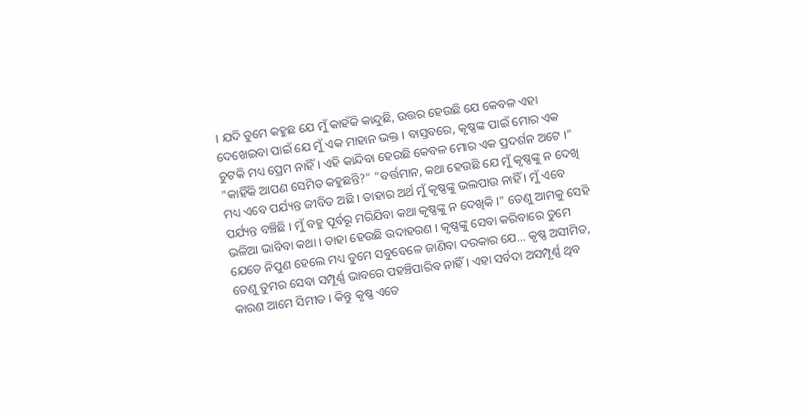। ଯଦି ତୁମେ କହୁଛ ଯେ ମୁଁ କାହଁକି କାନ୍ଦୁଛି, ଉତ୍ତର ହେଉଛି ଯେ କେବଳ ଏହା ଦେଖେଇବା ପାଇଁ ଯେ ମୁଁ ଏକ ମାହାନ ଭକ୍ତ । ବାସ୍ତବରେ, କୃଷ୍ଣଙ୍କ ପାଇଁ ମୋର ଏକ ଚୁଟକି ମଧ୍ୟ ପ୍ରେମ ନାହିଁ । ଏହି କାନ୍ଦିବା ହେଉଛି କେବଳ ମୋର ଏକ ପ୍ରଦର୍ଶନ ଅଟେ ।" "କାହିଁକି ଆପଣ ସେମିତ କହୁଛନ୍ତି?" "ବର୍ତ୍ତମାନ, କଥା ହେଉଛି ଯେ ମୁଁ କୃଷ୍ଣଙ୍କୁ ନ ଦେଖି ମଧ୍ୟ ଏବେ ପର୍ଯ୍ୟନ୍ତ ଜୀବିତ ଅଛି । ତାହାର ଅର୍ଥ ମୁଁ କୃଷ୍ଣଙ୍କୁ ଭଲପାଉ ନାହିଁ । ମୁଁ ଏବେ ପର୍ଯ୍ୟନ୍ତ ବଞ୍ଚିଛି । ମୁଁ ବହୁ ପୂର୍ବରୂ ମରିଯିବା କଥା କୃଷ୍ଣଙ୍କୁ ନ ଦେଖିକି ।" ତେଣୁ ଆମକୁ ସେହି ଭଳିଆ ଭାବିବା କଥା । ତାହା ହେଉଛି ଉଦାହରଣ । କୃଷ୍ଣଙ୍କୁ ସେବା କରିବାରେ ତୁମେ ଯେତେ ନିପୁଣ ହେଲେ ମଧ୍ୟ ତୁମେ ସବୁବେଳେ ଜାଣିବା ଦରକାର ଯେ... କୃଷ୍ଣ ଅସୀମିତ, ତେଣୁ ତୁମର ସେବା ସମ୍ପୂର୍ଣ୍ଣ ଭାବରେ ପହଞ୍ଚିପାରିବ ନାହିଁ । ଏହା ସର୍ବଦା ଅସମ୍ପୂର୍ଣ୍ଣ ଥିବ କାରଣ ଆମେ ସିମୀତ । କିନ୍ତୁ କୃଷ୍ଣ ଏତେ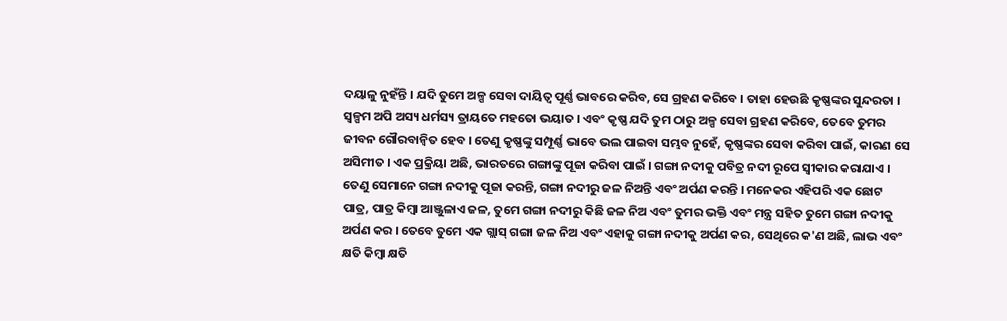ଦୟାଳୁ ନୁହଁନ୍ତି । ଯଦି ତୁମେ ଅଳ୍ପ ସେବା ଦାୟିତ୍ଵ ପୂର୍ଣ୍ଣ ଭାବରେ କରିବ, ସେ ଗ୍ରହଣ କରିବେ । ତାହା ହେଉଛି କୃଷ୍ଣଙ୍କର ସୁନ୍ଦରତା । ସ୍ଵଳ୍ପମ ଅପି ଅସ୍ୟ ଧର୍ମସ୍ୟ ତ୍ରାୟତେ ମହତୋ ଭୟାତ । ଏବଂ କୃଷ୍ଣ ଯଦି ତୁମ ଠାରୁ ଅଳ୍ପ ସେବା ଗ୍ରହଣ କରିବେ, ତେବେ ତୁମର ଜୀବନ ଗୌରବାନ୍ଵିତ ହେବ । ତେଣୁ କୃଷ୍ଣଙ୍କୁ ସମ୍ପୂର୍ଣ୍ଣ ଭାବେ ଭଲ ପାଇବା ସମ୍ଭବ ନୁହେଁ, କୃଷ୍ଣଙ୍କର ସେବା କରିବା ପାଇଁ, କାରଣ ସେ ଅସିମୀତ । ଏକ ପ୍ରକ୍ରିୟା ଅଛି, ଭାରତରେ ଗଙ୍ଗାଙ୍କୁ ପୂଜା କରିବା ପାଇଁ । ଗଙ୍ଗା ନଦୀକୁ ପବିତ୍ର ନଦୀ ରୂପେ ସ୍ଵୀକାର କରାଯାଏ । ତେଣୁ ସେମାନେ ଗଙ୍ଗା ନଦୀକୁ ପୂଜା କରନ୍ତି, ଗଙ୍ଗା ନଦୀରୁ ଜଳ ନିଅନ୍ତି ଏବଂ ଅର୍ପଣ କରନ୍ତି । ମନେକର ଏହିପରି ଏକ ଛୋଟ ପାତ୍ର, ପାତ୍ର କିମ୍ଵା ଆଞ୍ଜୁଳାଏ ଜଳ, ତୁମେ ଗଙ୍ଗା ନଦୀରୁ କିଛି ଜଳ ନିଅ ଏବଂ ତୁମର ଭକ୍ତି ଏବଂ ମନ୍ତ୍ର ସହିତ ତୁମେ ଗଙ୍ଗା ନଦୀକୁ ଅର୍ପଣ କର । ତେବେ ତୁମେ ଏକ ଗ୍ଲାସ୍ ଗଙ୍ଗା ଜଳ ନିଅ ଏବଂ ଏହାକୁ ଗଙ୍ଗା ନଦୀକୁ ଅର୍ପଣ କର, ସେଥିରେ କ'ଣ ଅଛି, ଲାଭ ଏବଂ କ୍ଷତି କିମ୍ଵା କ୍ଷତି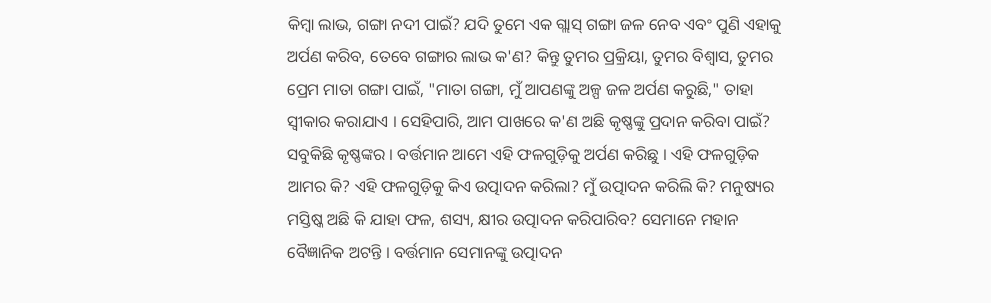କିମ୍ଵା ଲାଭ, ଗଙ୍ଗା ନଦୀ ପାଇଁ? ଯଦି ତୁମେ ଏକ ଗ୍ଲାସ୍ ଗଙ୍ଗା ଜଳ ନେବ ଏବଂ ପୁଣି ଏହାକୁ ଅର୍ପଣ କରିବ, ତେବେ ଗଙ୍ଗାର ଲାଭ କ'ଣ? କିନ୍ତୁ ତୁମର ପ୍ରକ୍ରିୟା, ତୁମର ବିଶ୍ଵାସ, ତୁମର ପ୍ରେମ ମାତା ଗଙ୍ଗା ପାଇଁ, "ମାତା ଗଙ୍ଗା, ମୁଁ ଆପଣଙ୍କୁ ଅଳ୍ପ ଜଳ ଅର୍ପଣ କରୁଛି," ତାହା ସ୍ଵୀକାର କରାଯାଏ । ସେହିପାରି, ଆମ ପାଖରେ କ'ଣ ଅଛି କୃଷ୍ଣଙ୍କୁ ପ୍ରଦାନ କରିବା ପାଇଁ? ସବୁକିଛି କୃଷ୍ଣଙ୍କର । ବର୍ତ୍ତମାନ ଆମେ ଏହି ଫଳଗୁଡ଼ିକୁ ଅର୍ପଣ କରିଛୁ । ଏହି ଫଳଗୁଡ଼ିକ ଆମର କି? ଏହି ଫଳଗୁଡ଼ିକୁ କିଏ ଉତ୍ପାଦନ କରିଲା? ମୁଁ ଉତ୍ପାଦନ କରିଲି କି? ମନୁଷ୍ୟର ମସ୍ତିଷ୍କ ଅଛି କି ଯାହା ଫଳ, ଶସ୍ୟ, କ୍ଷୀର ଉତ୍ପାଦନ କରିପାରିବ? ସେମାନେ ମହାନ ବୈଜ୍ଞାନିକ ଅଟନ୍ତି । ବର୍ତ୍ତମାନ ସେମାନଙ୍କୁ ଉତ୍ପାଦନ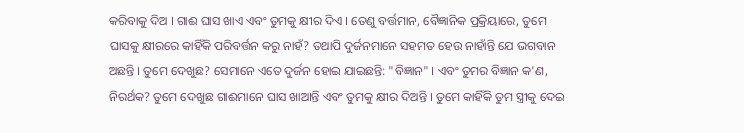କରିବାକୁ ଦିଅ । ଗାଈ ଘାସ ଖାଏ ଏବଂ ତୁମକୁ କ୍ଷୀର ଦିଏ । ତେଣୁ ବର୍ତ୍ତମାନ, ବୈଜ୍ଞାନିକ ପ୍ରକ୍ରିୟାରେ, ତୁମେ ଘାସକୁ କ୍ଷୀରରେ କାହିଁକି ପରିବର୍ତ୍ତନ କରୁ ନାହଁ? ତଥାପି ଦୁର୍ଜନମାନେ ସହମତ ହେଉ ନାହାଁନ୍ତି ଯେ ଭଗବାନ ଅଛନ୍ତି । ତୁମେ ଦେଖୁଛ? ସେମାନେ ଏତେ ଦୁର୍ଜନ ହୋଇ ଯାଇଛନ୍ତି: "ବିଜ୍ଞାନ" । ଏବଂ ତୁମର ବିଜ୍ଞାନ କ'ଣ, ନିରର୍ଥକ? ତୁମେ ଦେଖୁଛ ଗାଈମାନେ ଘାସ ଖାଆନ୍ତି ଏବଂ ତୁମକୁ କ୍ଷୀର ଦିଅନ୍ତି । ତୁମେ କାହିଁକି ତୁମ ସ୍ତ୍ରୀକୁ ଦେଇ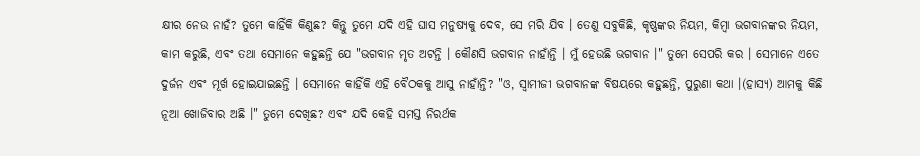କ୍ଷୀର ନେଉ ନାହଁ? ତୁମେ କାହିଁକି କିଣୁଛ? କିନ୍ତୁ ତୁମେ ଯଦି ଏହି ଘାସ ମନୁଷ୍ୟକୁ ଦେବ, ସେ ମରି ଯିବ । ତେଣୁ ସବୁକିଛି, କୃଷ୍ଣଙ୍କର ନିୟମ, କିମ୍ଵା ଭଗବାନଙ୍କର ନିୟମ, କାମ କରୁଛି, ଏବଂ ତଥା ସେମାନେ କହୁଛନ୍ତି ଯେ "ଭଗବାନ ମୃତ ଅଟନ୍ତି । କୌଣସି ଭଗବାନ ନାହାଁନ୍ତି । ମୁଁ ହେଉଛି ଭଗବାନ ।" ତୁମେ ସେପରି କର । ସେମାନେ ଏତେ ଦୁର୍ଜନ ଏବଂ ମୂର୍ଖ ହୋଇଯାଇଛନ୍ତି । ସେମାନେ କାହିଁକି ଏହି ବୈଠକକୁ ଆସୁ ନାହାଁନ୍ତି? "ଓ, ସ୍ଵାମୀଜୀ ଭଗବାନଙ୍କ ବିଷୟରେ କହୁଛନ୍ତି, ପୁରୁଣା କଥା ।(ହାସ୍ୟ) ଆମକୁ କିଛି ନୂଆ ଖୋଜିବାର ଅଛି ।" ତୁମେ ଦେଖିଛ? ଏବଂ ଯଦି କେହି ସମସ୍ତ ନିରର୍ଥକ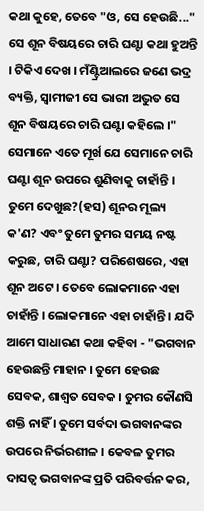କଥା କୁହେ, ତେବେ "ଓ, ସେ ହେଉଛି..." ସେ ଶୂନ ବିଷୟରେ ଚାରି ଘଣ୍ଟା କଥା ହୁଅନ୍ତି । ଟିକିଏ ଦେଖ । ମଁଣ୍ଟ୍ରିଆଲରେ ଜଣେ ଭଦ୍ର ବ୍ୟକ୍ତି, ସ୍ଵାମୀଜୀ ସେ ଭାରୀ ଅଦ୍ଭୁତ ସେ ଶୂନ ବିଷୟରେ ଚାରି ଘଣ୍ଟା କହିଲେ ।" ସେମାନେ ଏତେ ମୂର୍ଖ ଯେ ସେମାନେ ଚାରି ଘଣ୍ଟା ଶୂନ ଉପରେ ଶୁଣିବାକୁ ଚାହାଁନ୍ତି । ତୁମେ ଦେଖୁଛ?(ହସ) ଶୂନର ମୂଲ୍ୟ କ'ଣ? ଏବଂ ତୁମେ ତୁମର ସମୟ ନଷ୍ଟ କରୁଛ, ଚାରି ଘଣ୍ଟା? ପରିଶେଷରେ, ଏହା ଶୂନ ଅଟେ । ତେବେ ଲୋକମାନେ ଏହା ଚାହାଁନ୍ତି । ଲୋକମାନେ ଏହା ଚାହାଁନ୍ତି । ଯଦି ଆମେ ସାଧାରଣ କଥା କହିବା - "ଭଗବାନ ହେଉଛନ୍ତି ମାହାନ । ତୁମେ ହେଉଛ ସେବକ, ଶାଶ୍ଵତ ସେବକ । ତୁମର କୌଣସି ଶକ୍ତି ନାହିଁ । ତୁମେ ସର୍ବଦା ଭଗବାନଙ୍କର ଉପରେ ନିର୍ଭରଶୀଳ । କେବଳ ତୁମର ଦାସତ୍ଵ ଭଗବାନଙ୍କ ପ୍ରତି ପରିବର୍ତ୍ତନ କର,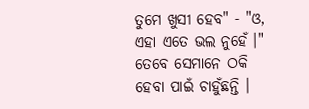ତୁମେ ଖୁସୀ ହେବ" - "ଓ, ଏହା ଏତେ ଭଲ ନୁହେଁ ।" ତେବେ ସେମାନେ ଠକି ହେବା ପାଇଁ ଚାହୁଁଛନ୍ତି ।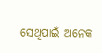ସେଥିପାଇଁ ଅନେକ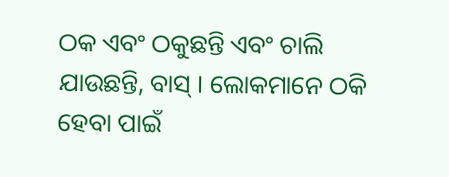ଠକ ଏବଂ ଠକୁଛନ୍ତି ଏବଂ ଚାଲି ଯାଉଛନ୍ତି, ବାସ୍ । ଲୋକମାନେ ଠକି ହେବା ପାଇଁ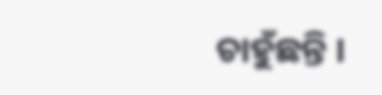ଚାହୁଁଛନ୍ତି ।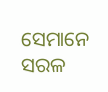ସେମାନେ ସରଳ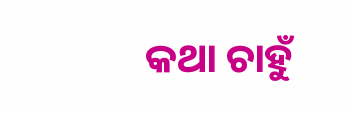କଥା ଚାହୁଁ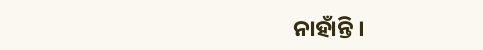ନାହାଁନ୍ତି ।